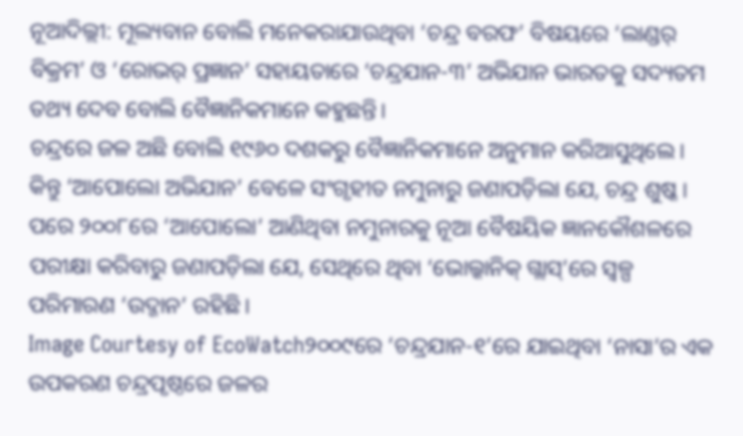ନୂଆଦିଲ୍ଲୀ: ମୂଲ୍ୟବାନ ବୋଲି ମନେକରାଯାଉଥିବା ‘ଚନ୍ଦ୍ର ବରଫ’ ବିଷୟରେ ‘ଲାଣ୍ଡର୍ ବିକ୍ରମ’ ଓ ‘ରୋଭର୍ ପ୍ରଜ୍ଞାନ’ ସହାୟତାରେ ‘ଚନ୍ଦ୍ରଯାନ-୩’ ଅଭିଯାନ ଭାରତକୁ ସଦ୍ୟତମ ତଥ୍ୟ ଦେବ ବୋଲି ବୈଜ୍ଞାନିକମାନେ କହୁଛନ୍ତି।
ଚନ୍ଦ୍ରରେ ଜଳ ଅଛି ବୋଲି ୧୯୬୦ ଦଶକରୁ ବୈଜ୍ଞାନିକମାନେ ଅନୁମାନ କରିଆସୁଥିଲେ। କିନ୍ତୁ ‘ଆପୋଲୋ ଅଭିଯାନ’ ବେଳେ ସଂଗୃହୀତ ନମୁନାରୁ ଜଣାପଡ଼ିଲା ଯେ, ଚନ୍ଦ୍ର ଶୁଷ୍କ। ପରେ ୨୦୦୮ରେ ‘ଆପୋଲୋ’ ଆଣିଥିବା ନମୁନାରକୁ ନୂଆ ବୈଷୟିକ ଜ୍ଞାନକୌଶଳରେ ପରୀକ୍ଷା କରିବାରୁ ଜଣାପଡ଼ିଲା ଯେ, ସେଥିରେ ଥିବା ‘ଭୋଲ୍କାନିକ୍ ଗ୍ଲାସ୍’ରେ ସ୍ବଳ୍ପ ପରିମାରଣ ‘ଉଦ୍ଜାନ’ ରହିଛି।
Image Courtesy of EcoWatch୨୦୦୯ରେ ‘ଚନ୍ଦ୍ରଯାନ-୧’ରେ ଯାଇଥିବା ‘ନାସା’ର ଏକ ଉପକରଣ ଚନ୍ଦ୍ରପୃଷ୍ଠରେ ଜଳର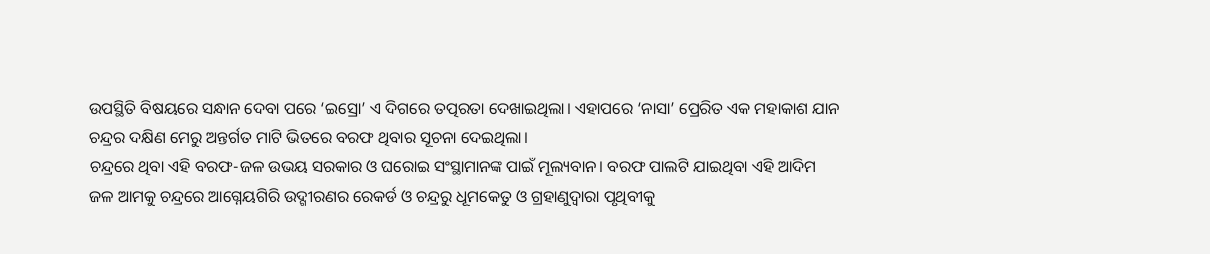ଉପସ୍ଥିତି ବିଷୟରେ ସନ୍ଧାନ ଦେବା ପରେ ‘ଇସ୍ରୋ’ ଏ ଦିଗରେ ତତ୍ପରତା ଦେଖାଇଥିଲା। ଏହାପରେ ‘ନାସା’ ପ୍ରେରିତ ଏକ ମହାକାଶ ଯାନ ଚନ୍ଦ୍ରର ଦକ୍ଷିଣ ମେରୁ ଅନ୍ତର୍ଗତ ମାଟି ଭିତରେ ବରଫ ଥିବାର ସୂଚନା ଦେଇଥିଲା।
ଚନ୍ଦ୍ରରେ ଥିବା ଏହି ବରଫ-ଜଳ ଉଭୟ ସରକାର ଓ ଘରୋଇ ସଂସ୍ଥାମାନଙ୍କ ପାଇଁ ମୂଲ୍ୟବାନ। ବରଫ ପାଲଟି ଯାଇଥିବା ଏହି ଆଦିମ ଜଳ ଆମକୁ ଚନ୍ଦ୍ରରେ ଆଗ୍ନେୟଗିରି ଉଦ୍ଗୀରଣର ରେକର୍ଡ ଓ ଚନ୍ଦ୍ରରୁ ଧୂମକେତୁ ଓ ଗ୍ରହାଣୁଦ୍ବାରା ପୃଥିବୀକୁ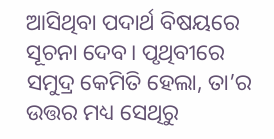ଆସିଥିବା ପଦାର୍ଥ ବିଷୟରେ ସୂଚନା ଦେବ। ପୃଥିବୀରେ ସମୁଦ୍ର କେମିତି ହେଲା, ତା’ର ଉତ୍ତର ମଧ୍ୟ ସେଥିରୁ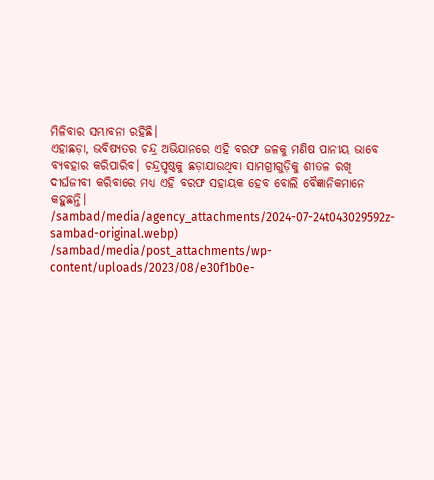ମିଳିବାର ସମ୍ଭାବନା ରହିଛି।
ଏହାଛଡ଼ା, ଭବିଷ୍ୟତର ଚନ୍ଦ୍ର ଅଭିଯାନରେ ଏହି ବରଫ ଜଳକୁ ମଣିଷ ପାନୀୟ ଭାବେ ବ୍ୟବହାର କରିପାରିବ। ଚନ୍ଦ୍ରପୃଷ୍ଠକୁ ଛଡ଼ାଯାଉଥିବା ସାମଗ୍ରୀଗୁଡ଼ିକୁ ଶୀତଳ ରଖି ଦୀର୍ଘଜୀବୀ କରିବାରେ ମଧ୍ୟ ଏହି ବରଫ ସହାୟକ ହେବ ବୋଲି ବୈଜ୍ଞାନିକମାନେ କହୁଛନ୍ତି।
/sambad/media/agency_attachments/2024-07-24t043029592z-sambad-original.webp)
/sambad/media/post_attachments/wp-content/uploads/2023/08/e30f1b0e-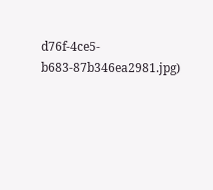d76f-4ce5-b683-87b346ea2981.jpg)